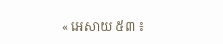« អេសាយ ៥៣ ៖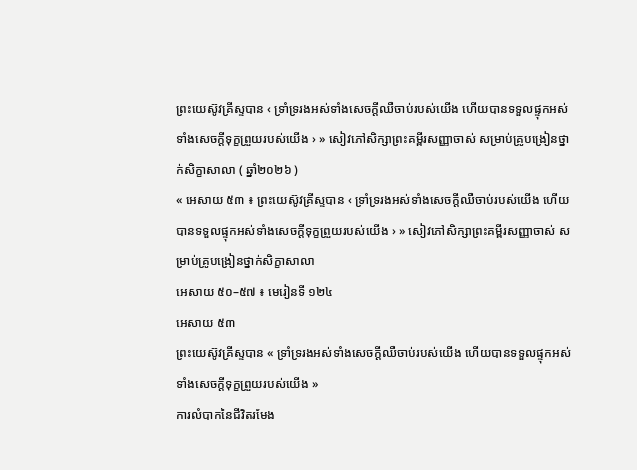ព្រះយេស៊ូវគ្រីស្ទបាន ‹ ទ្រាំទ្ររងអស់ទាំងសេចក្ដីឈឺចាប់របស់យើង ហើយបានទទួលផ្ទុកអស់ទាំងសេចក្ដីទុក្ខព្រួយរបស់យើង › » សៀវភៅសិក្សាព្រះគម្ពីរសញ្ញាចាស់ សម្រាប់គ្រូបង្រៀនថ្នាក់សិក្ខាសាលា ( ឆ្នាំ២០២៦ )
« អេសាយ ៥៣ ៖ ព្រះយេស៊ូវគ្រីស្ទបាន ‹ ទ្រាំទ្ររងអស់ទាំងសេចក្ដីឈឺចាប់របស់យើង ហើយបានទទួលផ្ទុកអស់ទាំងសេចក្ដីទុក្ខព្រួយរបស់យើង › » សៀវភៅសិក្សាព្រះគម្ពីរសញ្ញាចាស់ សម្រាប់គ្រូបង្រៀនថ្នាក់សិក្ខាសាលា
អេសាយ ៥០–៥៧ ៖ មេរៀនទី ១២៤
អេសាយ ៥៣
ព្រះយេស៊ូវគ្រីស្ទបាន « ទ្រាំទ្ររងអស់ទាំងសេចក្ដីឈឺចាប់របស់យើង ហើយបានទទួលផ្ទុកអស់ទាំងសេចក្ដីទុក្ខព្រួយរបស់យើង »
ការលំបាកនៃជីវិតរមែង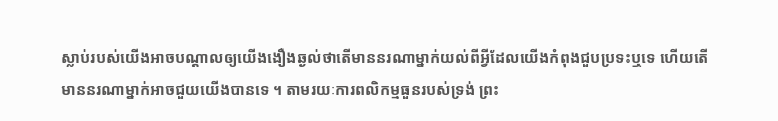ស្លាប់របស់យើងអាចបណ្តាលឲ្យយើងងឿងឆ្ងល់ថាតើមាននរណាម្នាក់យល់ពីអ្វីដែលយើងកំពុងជួបប្រទះឬទេ ហើយតើមាននរណាម្នាក់អាចជួយយើងបានទេ ។ តាមរយៈការពលិកម្មធួនរបស់ទ្រង់ ព្រះ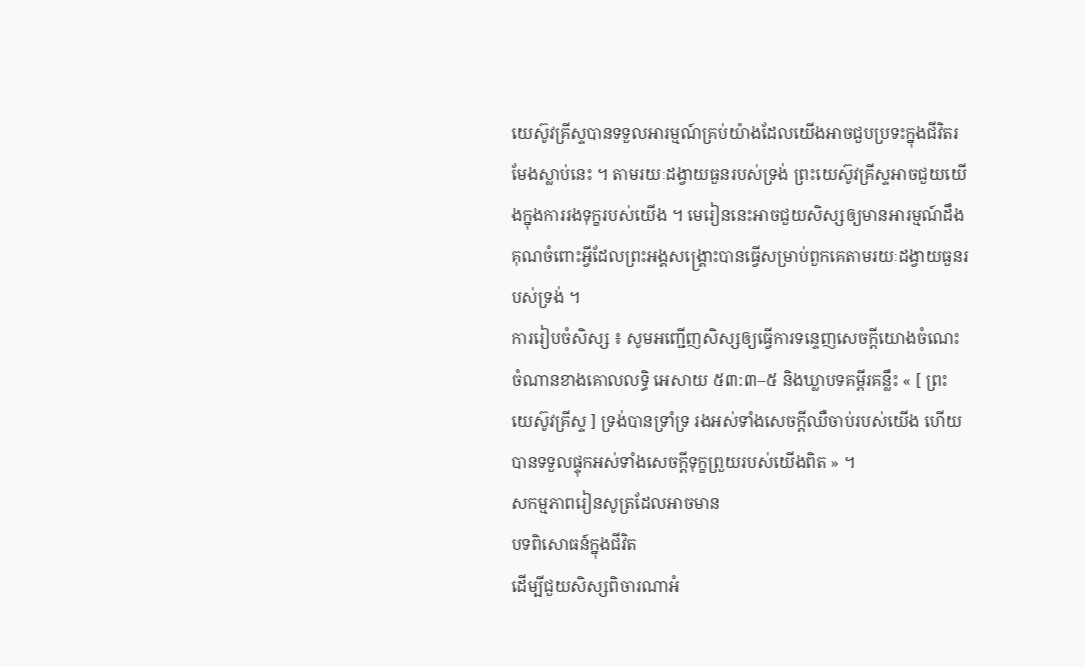យេស៊ូវគ្រីស្ទបានទទួលអារម្មណ៍គ្រប់យ៉ាងដែលយើងអាចជួបប្រទះក្នុងជីវិតរមែងស្លាប់នេះ ។ តាមរយៈដង្វាយធួនរបស់ទ្រង់ ព្រះយេស៊ូវគ្រីស្ទអាចជួយយើងក្នុងការរងទុក្ខរបស់យើង ។ មេរៀននេះអាចជួយសិស្សឲ្យមានអារម្មណ៍ដឹងគុណចំពោះអ្វីដែលព្រះអង្គសង្គ្រោះបានធ្វើសម្រាប់ពួកគេតាមរយៈដង្វាយធួនរបស់ទ្រង់ ។
ការរៀបចំសិស្ស ៖ សូមអញ្ជើញសិស្សឲ្យធ្វើការទន្ទេញសេចក្តីយោងចំណេះចំណានខាងគោលលទ្ធិ អេសាយ ៥៣:៣–៥ និងឃ្លាបទគម្ពីរគន្លឹះ « [ ព្រះយេស៊ូវគ្រីស្ទ ] ទ្រង់បានទ្រាំទ្រ រងអស់ទាំងសេចក្តីឈឺចាប់របស់យើង ហើយបានទទួលផ្ទុកអស់ទាំងសេចក្តីទុក្ខព្រួយរបស់យើងពិត » ។
សកម្មភាពរៀនសូត្រដែលអាចមាន
បទពិសោធន៍ក្នុងជីវិត
ដើម្បីជួយសិស្សពិចារណាអំ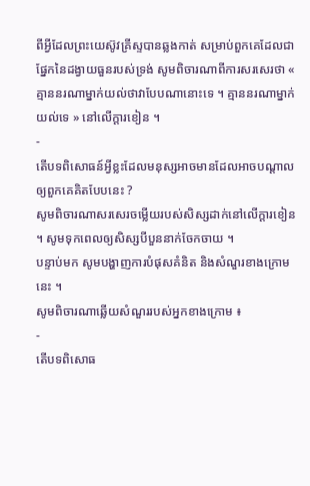ពីអ្វីដែលព្រះយេស៊ូវគ្រីស្ទបានឆ្លងកាត់ សម្រាប់ពួកគេដែលជាផ្នែកនៃដង្វាយធួនរបស់ទ្រង់ សូមពិចារណាពីការសរសេរថា « គ្មាននរណាម្នាក់យល់ថាវាបែបណានោះទេ ។ គ្មាននរណាម្នាក់យល់ទេ » នៅលើក្តារខៀន ។
-
តើបទពិសោធន៍អ្វីខ្លះដែលមនុស្សអាចមានដែលអាចបណ្តាលឲ្យពួកគេគិតបែបនេះ ?
សូមពិចារណាសរសេរចម្លើយរបស់សិស្សដាក់នៅលើក្ដារខៀន ។ សូមទុកពេលឲ្យសិស្សបីបួននាក់ចែកចាយ ។
បន្ទាប់មក សូមបង្ហាញការបំផុសគំនិត និងសំណួរខាងក្រោមនេះ ។
សូមពិចារណាឆ្លើយសំណួររបស់អ្នកខាងក្រោម ៖
-
តើបទពិសោធ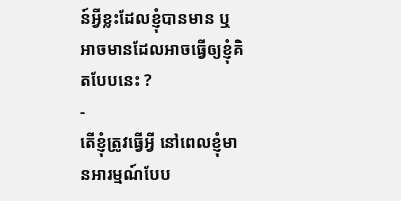ន៍អ្វីខ្លះដែលខ្ញុំបានមាន ឬអាចមានដែលអាចធ្វើឲ្យខ្ញុំគិតបែបនេះ ?
-
តើខ្ញុំត្រូវធ្វើអ្វី នៅពេលខ្ញុំមានអារម្មណ៍បែប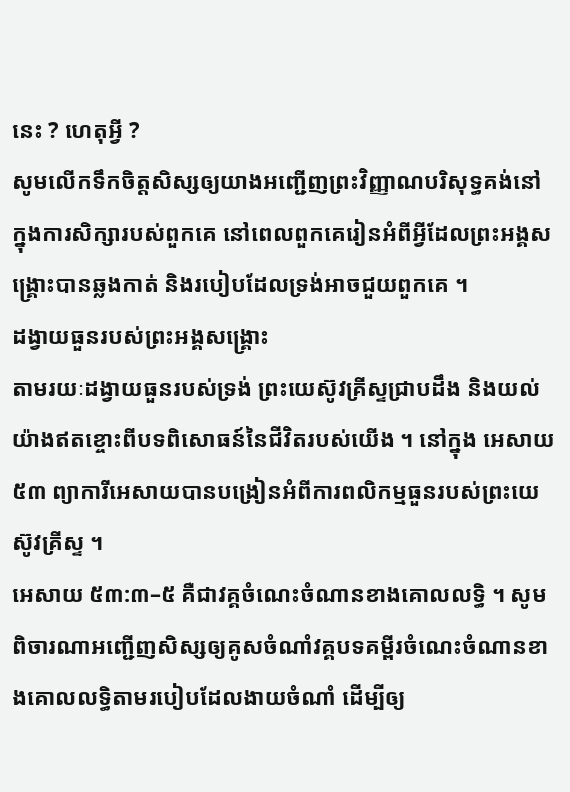នេះ ? ហេតុអ្វី ?
សូមលើកទឹកចិត្តសិស្សឲ្យយាងអញ្ជើញព្រះវិញ្ញាណបរិសុទ្ធគង់នៅក្នុងការសិក្សារបស់ពួកគេ នៅពេលពួកគេរៀនអំពីអ្វីដែលព្រះអង្គសង្គ្រោះបានឆ្លងកាត់ និងរបៀបដែលទ្រង់អាចជួយពួកគេ ។
ដង្វាយធួនរបស់ព្រះអង្គសង្គ្រោះ
តាមរយៈដង្វាយធួនរបស់ទ្រង់ ព្រះយេស៊ូវគ្រីស្ទជ្រាបដឹង និងយល់យ៉ាងឥតខ្ចោះពីបទពិសោធន៍នៃជីវិតរបស់យើង ។ នៅក្នុង អេសាយ ៥៣ ព្យាការីអេសាយបានបង្រៀនអំពីការពលិកម្មធួនរបស់ព្រះយេស៊ូវគ្រីស្ទ ។
អេសាយ ៥៣:៣–៥ គឺជាវគ្គចំណេះចំណានខាងគោលលទ្ធិ ។ សូមពិចារណាអញ្ជើញសិស្សឲ្យគូសចំណាំវគ្គបទគម្ពីរចំណេះចំណានខាងគោលលទ្ធិតាមរបៀបដែលងាយចំណាំ ដើម្បីឲ្យ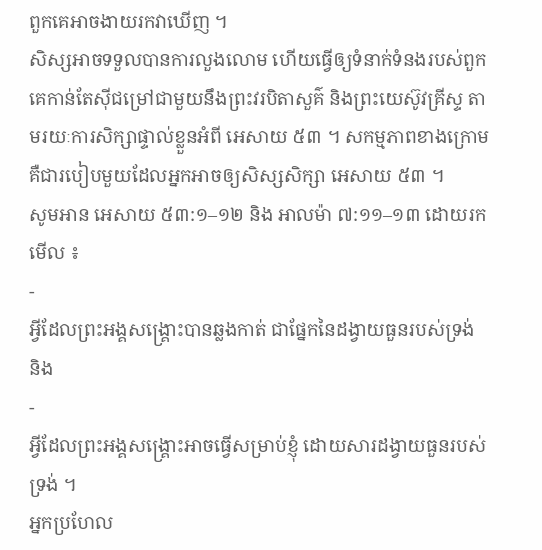ពួកគេអាចងាយរកវាឃើញ ។
សិស្សអាចទទួលបានការលួងលោម ហើយធ្វើឲ្យទំនាក់ទំនងរបស់ពួកគេកាន់តែស៊ីជម្រៅជាមួយនឹងព្រះវរបិតាសួគ៌ និងព្រះយេស៊ូវគ្រីស្ទ តាមរយៈការសិក្សាផ្ទាល់ខ្លួនអំពី អេសាយ ៥៣ ។ សកម្មភាពខាងក្រោមគឺជារបៀបមួយដែលអ្នកអាចឲ្យសិស្សសិក្សា អេសាយ ៥៣ ។
សូមអាន អេសាយ ៥៣:១–១២ និង អាលម៉ា ៧:១១–១៣ ដោយរកមើល ៖
-
អ្វីដែលព្រះអង្គសង្គ្រោះបានឆ្លងកាត់ ជាផ្នែកនៃដង្វាយធួនរបស់ទ្រង់ និង
-
អ្វីដែលព្រះអង្គសង្គ្រោះអាចធ្វើសម្រាប់ខ្ញុំ ដោយសារដង្វាយធួនរបស់ទ្រង់ ។
អ្នកប្រហែល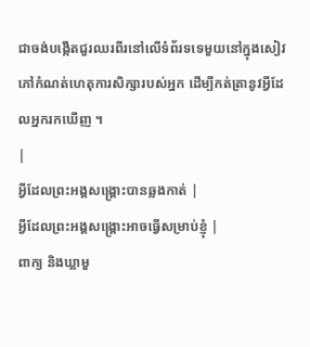ជាចង់បង្កើតជួរឈរពីរនៅលើទំព័រទទេមួយនៅក្នុងសៀវភៅកំណត់ហេតុការសិក្សារបស់អ្នក ដើម្បីកត់ត្រានូវអ្វីដែលអ្នករកឃើញ ។
|
អ្វីដែលព្រះអង្គសង្គ្រោះបានឆ្លងកាត់ |
អ្វីដែលព្រះអង្គសង្គ្រោះអាចធ្វើសម្រាប់ខ្ញុំ |
ពាក្យ និងឃ្លាមួ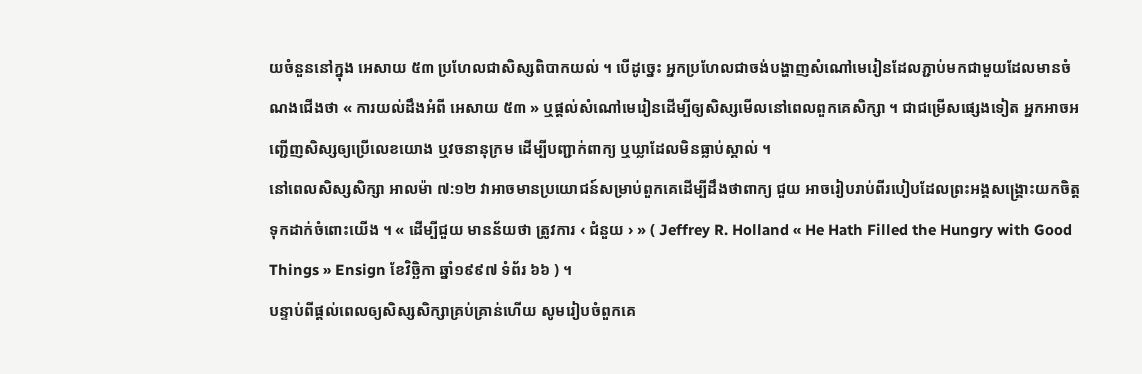យចំនួននៅក្នុង អេសាយ ៥៣ ប្រហែលជាសិស្សពិបាកយល់ ។ បើដូច្នេះ អ្នកប្រហែលជាចង់បង្ហាញសំណៅមេរៀនដែលភ្ជាប់មកជាមួយដែលមានចំណងជើងថា « ការយល់ដឹងអំពី អេសាយ ៥៣ » ឬផ្តល់សំណៅមេរៀនដើម្បីឲ្យសិស្សមើលនៅពេលពួកគេសិក្សា ។ ជាជម្រើសផ្សេងទៀត អ្នកអាចអញ្ជើញសិស្សឲ្យប្រើលេខយោង ឬវចនានុក្រម ដើម្បីបញ្ជាក់ពាក្យ ឬឃ្លាដែលមិនធ្លាប់ស្គាល់ ។
នៅពេលសិស្សសិក្សា អាលម៉ា ៧:១២ វាអាចមានប្រយោជន៍សម្រាប់ពួកគេដើម្បីដឹងថាពាក្យ ជួយ អាចរៀបរាប់ពីរបៀបដែលព្រះអង្គសង្គ្រោះយកចិត្តទុកដាក់ចំពោះយើង ។ « ដើម្បីជួយ មានន័យថា ត្រូវការ ‹ ជំនួយ › » ( Jeffrey R. Holland « He Hath Filled the Hungry with Good Things » Ensign ខែវិច្ឆិកា ឆ្នាំ១៩៩៧ ទំព័រ ៦៦ ) ។
បន្ទាប់ពីផ្តល់ពេលឲ្យសិស្សសិក្សាគ្រប់គ្រាន់ហើយ សូមរៀបចំពួកគេ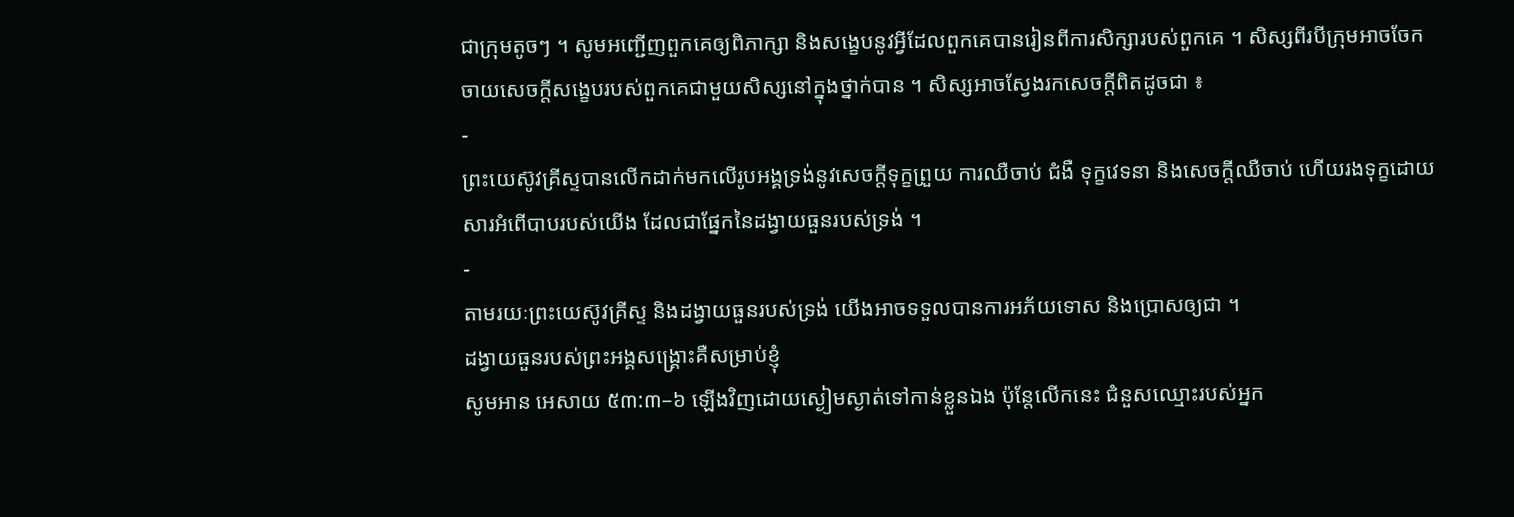ជាក្រុមតូចៗ ។ សូមអញ្ជើញពួកគេឲ្យពិភាក្សា និងសង្ខេបនូវអ្វីដែលពួកគេបានរៀនពីការសិក្សារបស់ពួកគេ ។ សិស្សពីរបីក្រុមអាចចែកចាយសេចក្តីសង្ខេបរបស់ពួកគេជាមួយសិស្សនៅក្នុងថ្នាក់បាន ។ សិស្សអាចស្វែងរកសេចក្តីពិតដូចជា ៖
-
ព្រះយេស៊ូវគ្រីស្ទបានលើកដាក់មកលើរូបអង្គទ្រង់នូវសេចក្ដីទុក្ខព្រួយ ការឈឺចាប់ ជំងឺ ទុក្ខវេទនា និងសេចក្តីឈឺចាប់ ហើយរងទុក្ខដោយសារអំពើបាបរបស់យើង ដែលជាផ្នែកនៃដង្វាយធួនរបស់ទ្រង់ ។
-
តាមរយៈព្រះយេស៊ូវគ្រីស្ទ និងដង្វាយធួនរបស់ទ្រង់ យើងអាចទទួលបានការអភ័យទោស និងប្រោសឲ្យជា ។
ដង្វាយធួនរបស់ព្រះអង្គសង្គ្រោះគឺសម្រាប់ខ្ញុំ
សូមអាន អេសាយ ៥៣:៣–៦ ឡើងវិញដោយស្ងៀមស្ងាត់ទៅកាន់ខ្លួនឯង ប៉ុន្តែលើកនេះ ជំនួសឈ្មោះរបស់អ្នក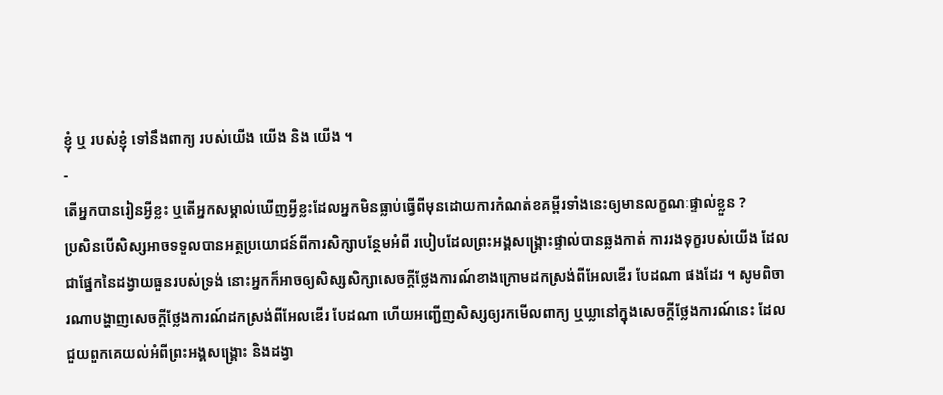ខ្ញុំ ឬ របស់ខ្ញុំ ទៅនឹងពាក្យ របស់យើង យើង និង យើង ។
-
តើអ្នកបានរៀនអ្វីខ្លះ ឬតើអ្នកសម្គាល់ឃើញអ្វីខ្លះដែលអ្នកមិនធ្លាប់ធ្វើពីមុនដោយការកំណត់ខគម្ពីរទាំងនេះឲ្យមានលក្ខណៈផ្ទាល់ខ្លួន ?
ប្រសិនបើសិស្សអាចទទួលបានអត្ថប្រយោជន៍ពីការសិក្សាបន្ថែមអំពី របៀបដែលព្រះអង្គសង្គ្រោះផ្ទាល់បានឆ្លងកាត់ ការរងទុក្ខរបស់យើង ដែលជាផ្នែកនៃដង្វាយធួនរបស់ទ្រង់ នោះអ្នកក៏អាចឲ្យសិស្សសិក្សាសេចក្ដីថ្លែងការណ៍ខាងក្រោមដកស្រង់ពីអែលឌើរ បែដណា ផងដែរ ។ សូមពិចារណាបង្ហាញសេចក្ដីថ្លែងការណ៍ដកស្រង់ពីអែលឌើរ បែដណា ហើយអញ្ជើញសិស្សឲ្យរកមើលពាក្យ ឬឃ្លានៅក្នុងសេចក្ដីថ្លែងការណ៍នេះ ដែលជួយពួកគេយល់អំពីព្រះអង្គសង្គ្រោះ និងដង្វា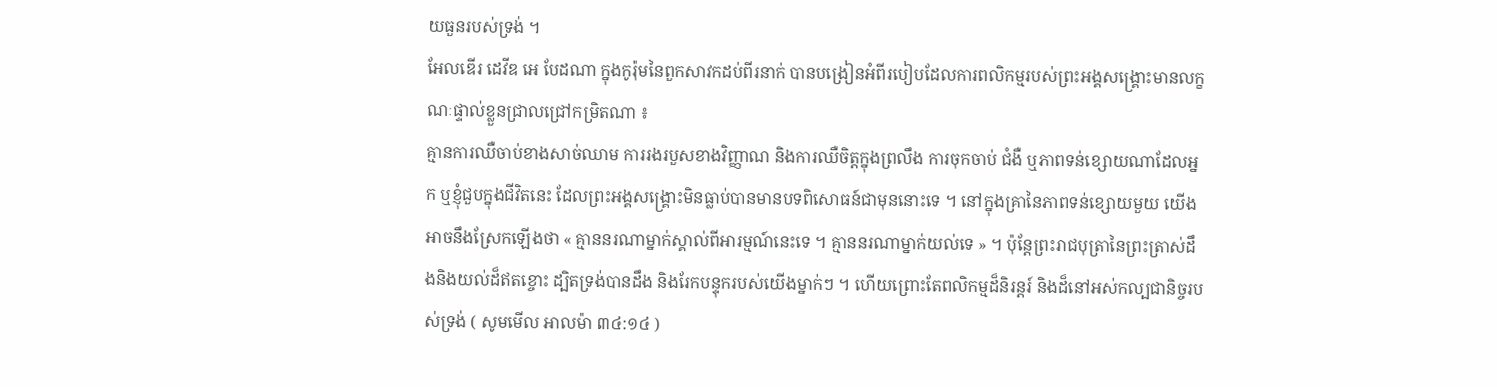យធួនរបស់ទ្រង់ ។
អែលឌើរ ដេវីឌ អេ បែដណា ក្នុងកូរ៉ុមនៃពួកសាវកដប់ពីរនាក់ បានបង្រៀនអំពីរបៀបដែលការពលិកម្មរបស់ព្រះអង្គសង្គ្រោះមានលក្ខណៈផ្ទាល់ខ្លួនជ្រាលជ្រៅកម្រិតណា ៖
គ្មានការឈឺចាប់ខាងសាច់ឈាម ការរងរបួសខាងវិញ្ញាណ និងការឈឺចិត្តក្នុងព្រលឹង ការចុកចាប់ ជំងឺ ឬភាពទន់ខ្សោយណាដែលអ្នក ឬខ្ញុំជួបក្នុងជីវិតនេះ ដែលព្រះអង្គសង្គ្រោះមិនធ្លាប់បានមានបទពិសោធន៍ជាមុននោះទេ ។ នៅក្នុងគ្រានៃភាពទន់ខ្សោយមួយ យើងអាចនឹងស្រែកឡើងថា « គ្មាននរណាម្នាក់ស្គាល់ពីអារម្មណ៍នេះទេ ។ គ្មាននរណាម្នាក់យល់ទេ » ។ ប៉ុន្តែព្រះរាជបុត្រានៃព្រះត្រាស់ដឹងនិងយល់ដ៏ឥតខ្ចោះ ដ្បិតទ្រង់បានដឹង និងរែកបន្ទុករបស់យើងម្នាក់ៗ ។ ហើយព្រោះតែពលិកម្មដ៏និរន្តរ៍ និងដ៏នៅអស់កល្បជានិច្ចរបស់ទ្រង់ ( សូមមើល អាលម៉ា ៣៤:១៤ )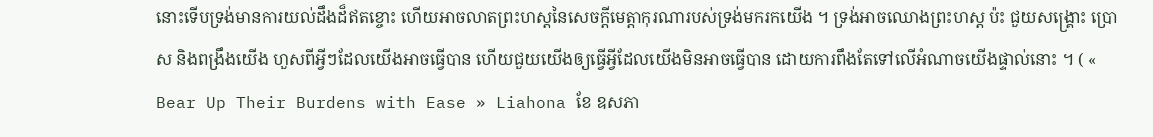នោះទើបទ្រង់មានការយល់ដឹងដ៏ឥតខ្ចោះ ហើយអាចលាតព្រះហស្ដនៃសេចក្តីមេត្តាកុរណារបស់ទ្រង់មករកយើង ។ ទ្រង់អាចឈោងព្រះហស្ដ ប៉ះ ជួយសង្គ្រោះ ប្រោស និងពង្រឹងយើង ហួសពីអ្វីៗដែលយើងអាចធ្វើបាន ហើយជួយយើងឲ្យធ្វើអ្វីដែលយើងមិនអាចធ្វើបាន ដោយការពឹងតែទៅលើអំណាចយើងផ្ទាល់នោះ ។ ( « Bear Up Their Burdens with Ease » Liahona ខែ ឧសភា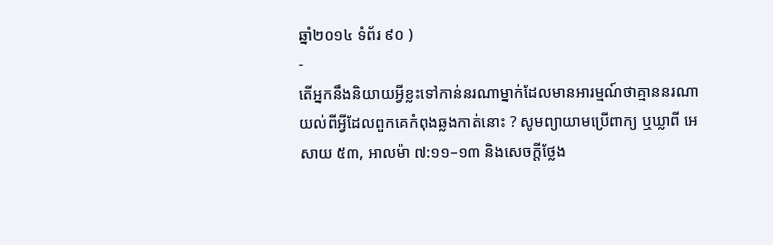ឆ្នាំ២០១៤ ទំព័រ ៩០ )
-
តើអ្នកនឹងនិយាយអ្វីខ្លះទៅកាន់នរណាម្នាក់ដែលមានអារម្មណ៍ថាគ្មាននរណាយល់ពីអ្វីដែលពួកគេកំពុងឆ្លងកាត់នោះ ? សូមព្យាយាមប្រើពាក្យ ឬឃ្លាពី អេសាយ ៥៣, អាលម៉ា ៧:១១–១៣ និងសេចក្តីថ្លែង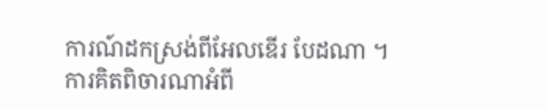ការណ៍ដកស្រង់ពីអែលឌើរ បែដណា ។
ការគិតពិចារណាអំពី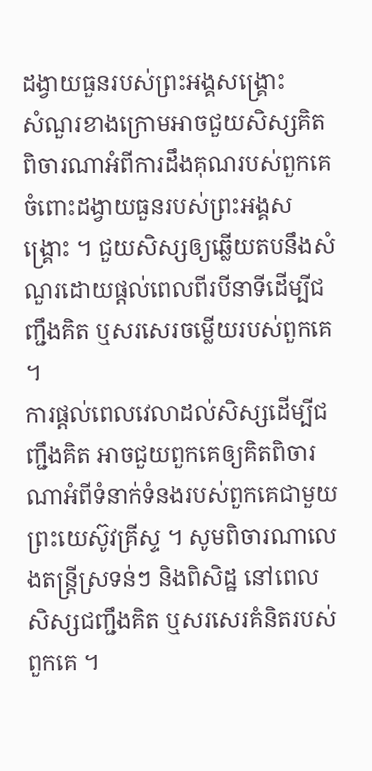ដង្វាយធួនរបស់ព្រះអង្គសង្គ្រោះ
សំណួរខាងក្រោមអាចជួយសិស្សគិតពិចារណាអំពីការដឹងគុណរបស់ពួកគេចំពោះដង្វាយធួនរបស់ព្រះអង្គសង្គ្រោះ ។ ជួយសិស្សឲ្យឆ្លើយតបនឹងសំណួរដោយផ្តល់ពេលពីរបីនាទីដើម្បីជញ្ជឹងគិត ឬសរសេរចម្លើយរបស់ពួកគេ ។
ការផ្តល់ពេលវេលាដល់សិស្សដើម្បីជញ្ជឹងគិត អាចជួយពួកគេឲ្យគិតពិចារណាអំពីទំនាក់ទំនងរបស់ពួកគេជាមួយព្រះយេស៊ូវគ្រីស្ទ ។ សូមពិចារណាលេងតន្ត្រីស្រទន់ៗ និងពិសិដ្ឋ នៅពេលសិស្សជញ្ជឹងគិត ឬសរសេរគំនិតរបស់ពួកគេ ។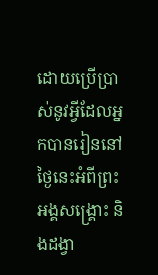ដោយប្រើប្រាស់នូវអ្វីដែលអ្នកបានរៀននៅថ្ងៃនេះអំពីព្រះអង្គសង្គ្រោះ និងដង្វា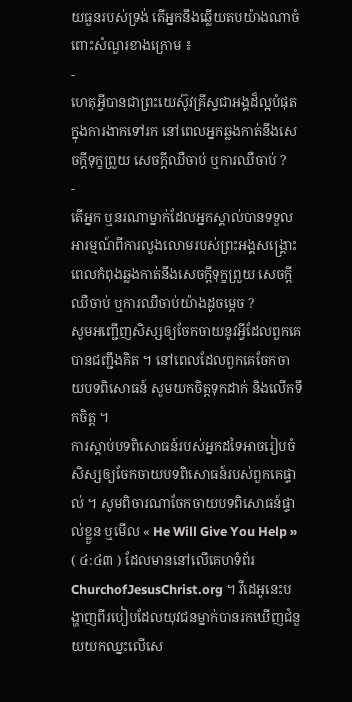យធួនរបស់ទ្រង់ តើអ្នកនឹងឆ្លើយតបយ៉ាងណាចំពោះសំណួរខាងក្រោម ៖
-
ហេតុអ្វីបានជាព្រះយេស៊ូវគ្រីស្ទជាអង្គដ៏ល្អបំផុតក្នុងការងាកទៅរក នៅពេលអ្នកឆ្លងកាត់នឹងសេចក្ដីទុក្ខព្រួយ សេចក្ដីឈឺចាប់ ឬការឈឺចាប់ ?
-
តើអ្នក ឬនរណាម្នាក់ដែលអ្នកស្គាល់បានទទួលអារម្មណ៍ពីការលួងលោមរបស់ព្រះអង្គសង្គ្រោះ ពេលកំពុងឆ្លងកាត់នឹងសេចក្ដីទុក្ខព្រួយ សេចក្ដីឈឺចាប់ ឬការឈឺចាប់យ៉ាងដូចម្ដេច ?
សូមអញ្ជើញសិស្សឲ្យចែកចាយនូវអ្វីដែលពួកគេបានជញ្ជឹងគិត ។ នៅពេលដែលពួកគេចែកចាយបទពិសោធន៍ សូមយកចិត្តទុកដាក់ និងលើកទឹកចិត្ត ។
ការស្តាប់បទពិសោធន៍របស់អ្នកដទៃអាចរៀបចំសិស្សឲ្យចែកចាយបទពិសោធន៍របស់ពួកគេផ្ទាល់ ។ សូមពិចារណាចែកចាយបទពិសោធន៍ផ្ទាល់ខ្លួន ឬមើល « He Will Give You Help » ( ៤:៤៣ ) ដែលមាននៅលើគេហទំព័រ ChurchofJesusChrist.org ។ វីដេអូនេះបង្ហាញពីរបៀបដែលយុវជនម្នាក់បានរកឃើញជំនួយយកឈ្នះលើសេ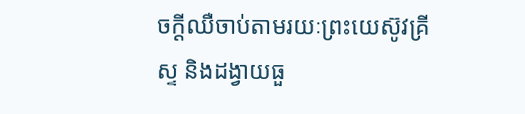ចក្ដីឈឺចាប់តាមរយៈព្រះយេស៊ូវគ្រីស្ទ និងដង្វាយធួ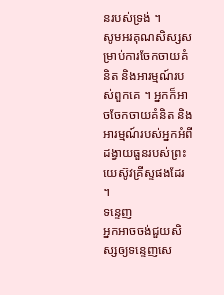នរបស់ទ្រង់ ។
សូមអរគុណសិស្សសម្រាប់ការចែកចាយគំនិត និងអារម្មណ៍របស់ពួកគេ ។ អ្នកក៏អាចចែកចាយគំនិត និងអារម្មណ៍របស់អ្នកអំពីដង្វាយធួនរបស់ព្រះយេស៊ូវគ្រីស្ទផងដែរ ។
ទន្ទេញ
អ្នកអាចចង់ជួយសិស្សឲ្យទន្ទេញសេ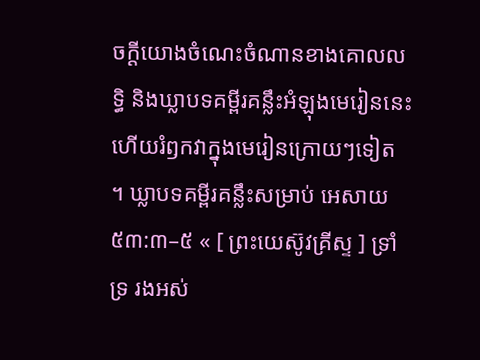ចក្ដីយោងចំណេះចំណានខាងគោលលទ្ធិ និងឃ្លាបទគម្ពីរគន្លឹះអំឡុងមេរៀននេះ ហើយរំឭកវាក្នុងមេរៀនក្រោយៗទៀត ។ ឃ្លាបទគម្ពីរគន្លឹះសម្រាប់ អេសាយ ៥៣:៣–៥ « [ ព្រះយេស៊ូវគ្រីស្ទ ] ទ្រាំទ្រ រងអស់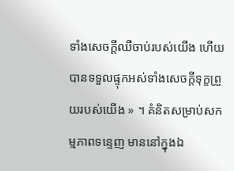ទាំងសេចក្តីឈឺចាប់របស់យើង ហើយបានទទួលផ្ទុកអស់ទាំងសេចក្តីទុក្ខព្រួយរបស់យើង » ។ គំនិតសម្រាប់សកម្មភាពទន្ទេញ មាននៅក្នុងឯ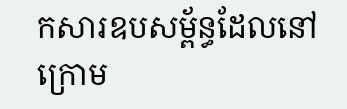កសារឧបសម្ព័ន្ធដែលនៅក្រោម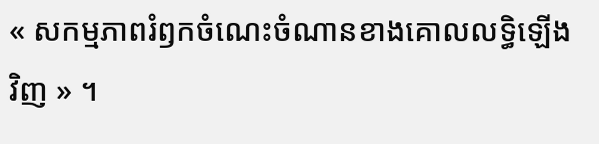« សកម្មភាពរំឭកចំណេះចំណានខាងគោលលទ្ធិឡើងវិញ » ។